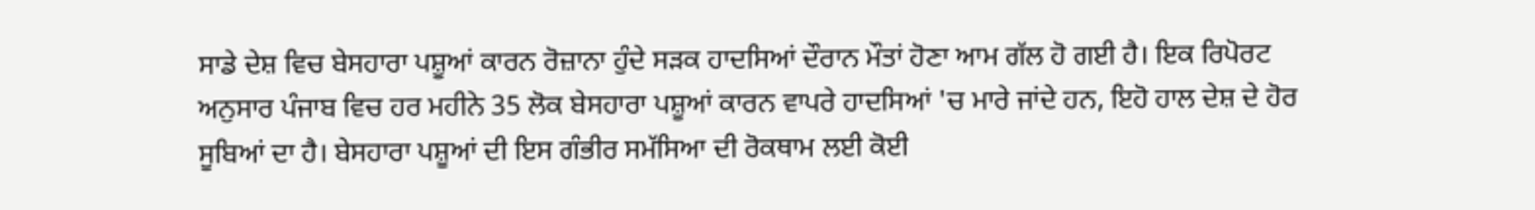ਸਾਡੇ ਦੇਸ਼ ਵਿਚ ਬੇਸਹਾਰਾ ਪਸ਼ੂਆਂ ਕਾਰਨ ਰੋਜ਼ਾਨਾ ਹੁੰਦੇ ਸੜਕ ਹਾਦਸਿਆਂ ਦੌਰਾਨ ਮੌਤਾਂ ਹੋਣਾ ਆਮ ਗੱਲ ਹੋ ਗਈ ਹੈ। ਇਕ ਰਿਪੋਰਟ ਅਨੁਸਾਰ ਪੰਜਾਬ ਵਿਚ ਹਰ ਮਹੀਨੇ 35 ਲੋਕ ਬੇਸਹਾਰਾ ਪਸ਼ੂਆਂ ਕਾਰਨ ਵਾਪਰੇ ਹਾਦਸਿਆਂ 'ਚ ਮਾਰੇ ਜਾਂਦੇ ਹਨ, ਇਹੋ ਹਾਲ ਦੇਸ਼ ਦੇ ਹੋਰ ਸੂਬਿਆਂ ਦਾ ਹੈ। ਬੇਸਹਾਰਾ ਪਸ਼ੂਆਂ ਦੀ ਇਸ ਗੰਭੀਰ ਸਮੱਸਿਆ ਦੀ ਰੋਕਥਾਮ ਲਈ ਕੋਈ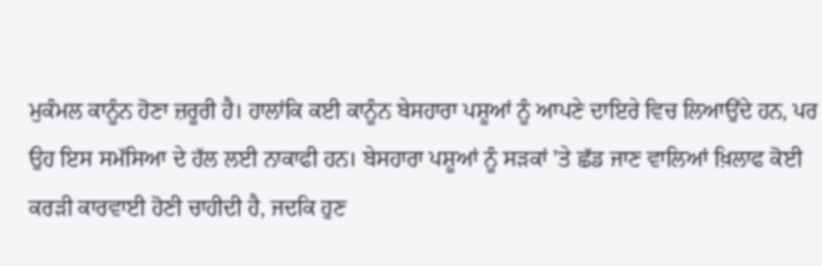ਮੁਕੰਮਲ ਕਾਨੂੰਨ ਹੋਣਾ ਜ਼ਰੂਰੀ ਹੈ। ਹਾਲਾਂਕਿ ਕਈ ਕਾਨੂੰਨ ਬੇਸਹਾਰਾ ਪਸ਼ੂਆਂ ਨੂੰ ਆਪਣੇ ਦਾਇਰੇ ਵਿਚ ਲਿਆਉਂਦੇ ਹਨ, ਪਰ ਉਹ ਇਸ ਸਮੱਸਿਆ ਦੇ ਹੱਲ ਲਈ ਨਾਕਾਫੀ ਹਨ। ਬੇਸਹਾਰਾ ਪਸ਼ੂਆਂ ਨੂੰ ਸੜਕਾਂ 'ਤੇ ਛੱਡ ਜਾਣ ਵਾਲਿਆਂ ਖ਼ਿਲਾਫ ਕੋਈ ਕਰੜੀ ਕਾਰਵਾਈ ਹੋਣੀ ਚਾਹੀਦੀ ਹੈ, ਜਦਕਿ ਹੁਣ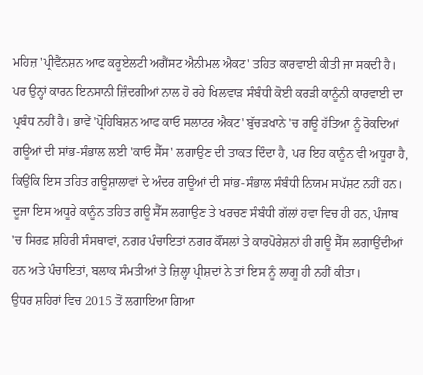ਮਹਿਜ਼ 'ਪ੍ਰੀਵੈਂਨਸ਼ਨ ਆਫ ਕਰੂਏਲਟੀ ਅਗੈਂਸਟ ਐਨੀਮਲ ਐਕਟ' ਤਹਿਤ ਕਾਰਵਾਈ ਕੀਤੀ ਜਾ ਸਕਦੀ ਹੈ। ਪਰ ਉਨ੍ਹਾਂ ਕਾਰਨ ਇਨਸਾਨੀ ਜ਼ਿੰਦਗੀਆਂ ਨਾਲ ਹੋ ਰਹੇ ਖਿਲਵਾੜ ਸੰਬੰਧੀ ਕੋਈ ਕਰੜੀ ਕਾਨੂੰਨੀ ਕਾਰਵਾਈ ਦਾ ਪ੍ਰਬੰਧ ਨਹੀਂ ਹੈ। ਭਾਵੇਂ 'ਪ੍ਰੋਹਿਬਿਸ਼ਨ ਆਫ ਕਾਓ ਸਲਾਟਰ ਐਕਟ' ਬੁੱਚੜਖਾਨੇ 'ਚ ਗਊ ਹੱਤਿਆ ਨੂੰ ਰੋਕਦਿਆਂ ਗਊਆਂ ਦੀ ਸਾਂਭ-ਸੰਭਾਲ ਲਈ 'ਕਾਓ ਸੈੱਸ' ਲਗਾਉਣ ਦੀ ਤਾਕਤ ਦਿੰਦਾ ਹੈ, ਪਰ ਇਹ ਕਾਨੂੰਨ ਵੀ ਅਧੂਰਾ ਹੈ, ਕਿਉਂਕਿ ਇਸ ਤਹਿਤ ਗਊਸ਼ਾਲਾਵਾਂ ਦੇ ਅੰਦਰ ਗਊਆਂ ਦੀ ਸਾਂਭ-ਸੰਭਾਲ ਸੰਬੰਧੀ ਨਿਯਮ ਸਪੱਸ਼ਟ ਨਹੀਂ ਹਨ। ਦੂਜਾ ਇਸ ਅਧੂਰੇ ਕਾਨੂੰਨ ਤਹਿਤ ਗਊ ਸੈੱਸ ਲਗਾਉਣ ਤੇ ਖਰਚਣ ਸੰਬੰਧੀ ਗੱਲਾਂ ਹਵਾ ਵਿਚ ਹੀ ਹਨ, ਪੰਜਾਬ 'ਚ ਸਿਰਫ਼ ਸ਼ਹਿਰੀ ਸੰਸਥਾਵਾਂ, ਨਗਰ ਪੰਚਾਇਤਾਂ ਨਗਰ ਕੌਂਸਲਾਂ ਤੇ ਕਾਰਪੋਰੇਸ਼ਨਾਂ ਹੀ ਗਊ ਸੈੱਸ ਲਗਾਉਂਦੀਆਂ ਹਨ ਅਤੇ ਪੰਚਾਇਤਾਂ, ਬਲਾਕ ਸੰਮਤੀਆਂ ਤੇ ਜ਼ਿਲ੍ਹਾ ਪ੍ਰੀਸ਼ਦਾਂ ਨੇ ਤਾਂ ਇਸ ਨੂੰ ਲਾਗੂ ਹੀ ਨਹੀਂ ਕੀਤਾ।
ਉਧਰ ਸ਼ਹਿਰਾਂ ਵਿਚ 2015 ਤੋਂ ਲਗਾਇਆ ਗਿਆ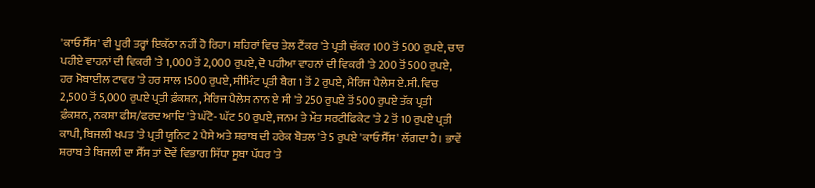'ਕਾਓ ਸੈੱਸ' ਵੀ ਪੂਰੀ ਤਰ੍ਹਾਂ ਇਕੱਠਾ ਨਹੀਂ ਹੋ ਰਿਹਾ। ਸ਼ਹਿਰਾਂ ਵਿਚ ਤੇਲ ਟੈਂਕਰ 'ਤੇ ਪ੍ਰਤੀ ਚੱਕਰ 100 ਤੋਂ 500 ਰੁਪਏ, ਚਾਰ ਪਹੀਏ ਵਾਹਨਾਂ ਦੀ ਵਿਕਰੀ 'ਤੇ 1,000 ਤੋਂ 2,000 ਰੁਪਏ, ਦੋ ਪਹੀਆ ਵਾਹਨਾਂ ਦੀ ਵਿਕਰੀ 'ਤੇ 200 ਤੋਂ 500 ਰੁਪਏ, ਹਰ ਮੋਬਾਈਲ ਟਾਵਰ 'ਤੇ ਹਰ ਸਾਲ 1500 ਰੁਪਏ, ਸੀਮਿੰਟ ਪ੍ਰਤੀ ਬੈਗ 1 ਤੋਂ 2 ਰੁਪਏ, ਮੈਰਿਜ ਪੈਲੇਸ ਏ.ਸੀ. ਵਿਚ 2,500 ਤੋਂ 5,000 ਰੁਪਏ ਪ੍ਰਤੀ ਫ਼ੰਕਸ਼ਨ, ਮੈਰਿਜ ਪੈਲੇਸ ਨਾਨ ਏ ਸੀ 'ਤੇ 250 ਰੁਪਏ ਤੋਂ 500 ਰੁਪਏ ਤੱਕ ਪ੍ਰਤੀ ਫ਼ੰਕਸ਼ਨ, ਨਕਸ਼ਾ ਫੀਸ/ਫਰਦ ਆਦਿ 'ਤੇ ਘੱਟੋ- ਘੱਟ 50 ਰੁਪਏ, ਜਨਮ ਤੇ ਮੌਤ ਸਰਟੀਫਿਕੇਟ 'ਤੇ 2 ਤੋਂ 10 ਰੁਪਏ ਪ੍ਰਤੀ ਕਾਪੀ, ਬਿਜਲੀ ਖਪਤ 'ਤੇ ਪ੍ਰਤੀ ਯੂਨਿਟ 2 ਪੈਸੇ ਅਤੇ ਸ਼ਰਾਬ ਦੀ ਹਰੇਕ ਬੋਤਲ 'ਤੇ 5 ਰੁਪਏ 'ਕਾਓ ਸੈੱਸ' ਲੱਗਦਾ ਹੈ। ਭਾਵੇਂ ਸ਼ਰਾਬ ਤੇ ਬਿਜਲੀ ਦਾ ਸੈੱਸ ਤਾਂ ਦੋਵੇਂ ਵਿਭਾਗ ਸਿੱਧਾ ਸੂਬਾ ਪੱਧਰ 'ਤੇ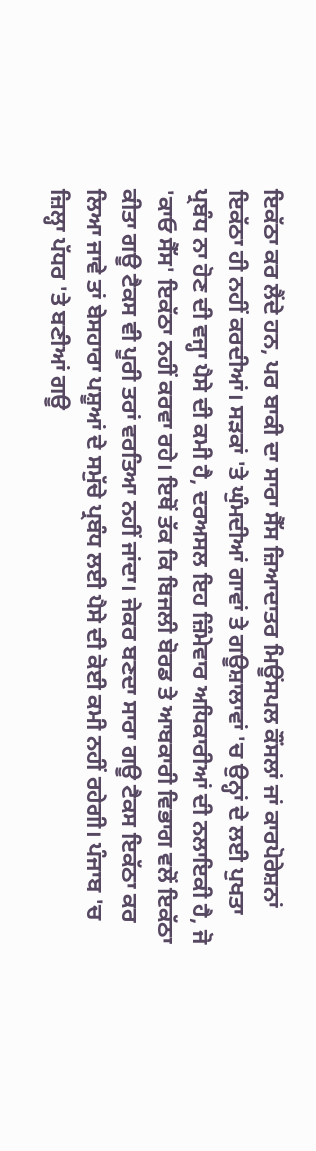ਇਕੱਠਾ ਕਰ ਲੈਂਦੇ ਹਨ, ਪਰ ਬਾਕੀ ਦਾ ਸਾਰਾ ਸੈੱਸ ਜ਼ਿਆਦਾਤਰ ਮਿਊਂਸਪਲ ਕੌਂਸਲਾਂ ਜਾਂ ਕਾਰਪੋਰੇਸ਼ਨਾਂ ਇਕੱਠਾ ਹੀ ਨਹੀਂ ਕਰਦੀਆਂ। ਸੜਕਾਂ 'ਤੇ ਘੁੰਮਦੀਆਂ ਗਾਵਾਂ ਤੇ ਗਊਸ਼ਾਲਾਵਾਂ 'ਚ ਉਨ੍ਹਾਂ ਦੇ ਲਈ ਪੁਖਤਾ ਪ੍ਰਬੰਧ ਨਾ ਹੋਣ ਦੀ ਵਜ੍ਹਾ ਪੈਸੇ ਦੀ ਕਮੀ ਹੈ, ਦਰਅਸਲ ਇਹ ਜ਼ਿੰਮੇਵਾਰ ਅਧਿਕਾਰੀਆਂ ਦੀ ਨਲਾਇਕੀ ਹੈ, ਜੋ 'ਕਾਓ ਸੈੱਸ' ਇਕੱਠਾ ਨਹੀਂ ਕਰਵਾ ਰਹੇ। ਇਥੋਂ ਤੱਕ ਕਿ ਬਿਜਲੀ ਬੋਰਡ ਤੇ ਆਬਕਾਰੀ ਵਿਭਾਗ ਵਲੋਂ ਇਕੱਠਾ ਕੀਤਾ ਗਊ ਟੈਕਸ ਵੀ ਪੂਰੀ ਤਰਾਂ ਵਰਤਿਆ ਨਹੀਂ ਜਾਂਦਾ। ਜੇਕਰ ਬਣਦਾ ਸਾਰਾ ਗਊ ਟੈਕਸ ਇਕੱਠਾ ਕਰ ਲਿਆ ਜਾਵੇ ਤਾਂ ਬੇਸਹਾਰਾ ਪਸ਼ੂਆਂ ਦੇ ਸਮੁੱਚੇ ਪ੍ਰਬੰਧ ਲਈ ਪੈਸੇ ਦੀ ਕੋਈ ਕਮੀ ਨਹੀਂ ਰਹੇਗੀ। ਪੰਜਾਬ 'ਚ ਜ਼ਿਲ੍ਹਾ ਪੱਧਰ 'ਤੇ ਬਣੀਆਂ ਗਊ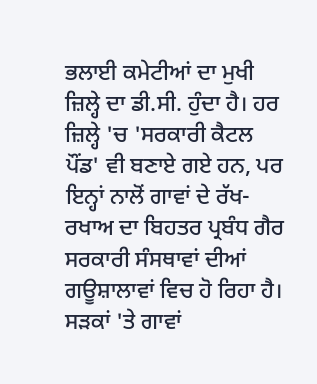ਭਲਾਈ ਕਮੇਟੀਆਂ ਦਾ ਮੁਖੀ ਜ਼ਿਲ੍ਹੇ ਦਾ ਡੀ.ਸੀ. ਹੁੰਦਾ ਹੈ। ਹਰ ਜ਼ਿਲ੍ਹੇ 'ਚ 'ਸਰਕਾਰੀ ਕੈਟਲ ਪੌਂਡ' ਵੀ ਬਣਾਏ ਗਏ ਹਨ, ਪਰ ਇਨ੍ਹਾਂ ਨਾਲੋਂ ਗਾਵਾਂ ਦੇ ਰੱਖ-ਰਖਾਅ ਦਾ ਬਿਹਤਰ ਪ੍ਰਬੰਧ ਗੈਰ ਸਰਕਾਰੀ ਸੰਸਥਾਵਾਂ ਦੀਆਂ ਗਊਸ਼ਾਲਾਵਾਂ ਵਿਚ ਹੋ ਰਿਹਾ ਹੈ।
ਸੜਕਾਂ 'ਤੇ ਗਾਵਾਂ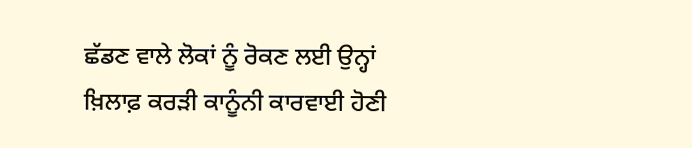ਛੱਡਣ ਵਾਲੇ ਲੋਕਾਂ ਨੂੰ ਰੋਕਣ ਲਈ ਉਨ੍ਹਾਂ ਖ਼ਿਲਾਫ਼ ਕਰੜੀ ਕਾਨੂੰਨੀ ਕਾਰਵਾਈ ਹੋਣੀ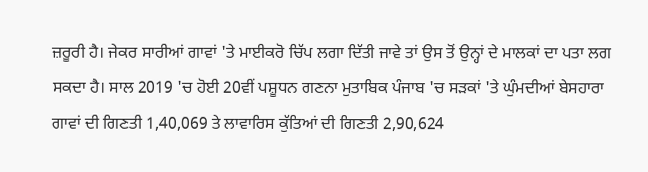ਜ਼ਰੂਰੀ ਹੈ। ਜੇਕਰ ਸਾਰੀਆਂ ਗਾਵਾਂ 'ਤੇ ਮਾਈਕਰੋ ਚਿੱਪ ਲਗਾ ਦਿੱਤੀ ਜਾਵੇ ਤਾਂ ਉਸ ਤੋਂ ਉਨ੍ਹਾਂ ਦੇ ਮਾਲਕਾਂ ਦਾ ਪਤਾ ਲਗ ਸਕਦਾ ਹੈ। ਸਾਲ 2019 'ਚ ਹੋਈ 20ਵੀਂ ਪਸ਼ੂਧਨ ਗਣਨਾ ਮੁਤਾਬਿਕ ਪੰਜਾਬ 'ਚ ਸੜਕਾਂ 'ਤੇ ਘੁੰਮਦੀਆਂ ਬੇਸਹਾਰਾ ਗਾਵਾਂ ਦੀ ਗਿਣਤੀ 1,40,069 ਤੇ ਲਾਵਾਰਿਸ ਕੁੱਤਿਆਂ ਦੀ ਗਿਣਤੀ 2,90,624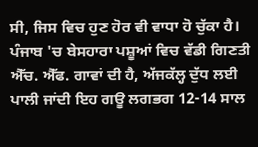ਸੀ, ਜਿਸ ਵਿਚ ਹੁਣ ਹੋਰ ਵੀ ਵਾਧਾ ਹੋ ਚੁੱਕਾ ਹੈ। ਪੰਜਾਬ 'ਚ ਬੇਸਹਾਰਾ ਪਸ਼ੂਆਂ ਵਿਚ ਵੱਡੀ ਗਿਣਤੀ ਐੱਚ. ਐੱਫ. ਗਾਵਾਂ ਦੀ ਹੈ, ਅੱਜਕੱਲ੍ਹ ਦੁੱਧ ਲਈ ਪਾਲੀ ਜਾਂਦੀ ਇਹ ਗਊ ਲਗਭਗ 12-14 ਸਾਲ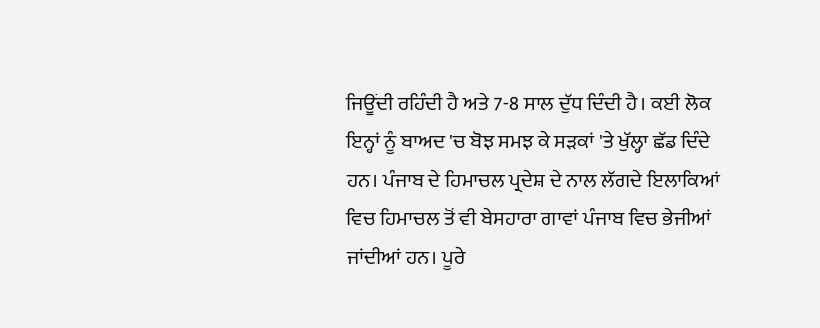ਜਿਊਂਦੀ ਰਹਿੰਦੀ ਹੈ ਅਤੇ 7-8 ਸਾਲ ਦੁੱਧ ਦਿੰਦੀ ਹੈ। ਕਈ ਲੋਕ ਇਨ੍ਹਾਂ ਨੂੰ ਬਾਅਦ 'ਚ ਬੋਝ ਸਮਝ ਕੇ ਸੜਕਾਂ 'ਤੇ ਖੁੱਲ੍ਹਾ ਛੱਡ ਦਿੰਦੇ ਹਨ। ਪੰਜਾਬ ਦੇ ਹਿਮਾਚਲ ਪ੍ਰਦੇਸ਼ ਦੇ ਨਾਲ ਲੱਗਦੇ ਇਲਾਕਿਆਂ ਵਿਚ ਹਿਮਾਚਲ ਤੋਂ ਵੀ ਬੇਸਹਾਰਾ ਗਾਵਾਂ ਪੰਜਾਬ ਵਿਚ ਭੇਜੀਆਂ ਜਾਂਦੀਆਂ ਹਨ। ਪੂਰੇ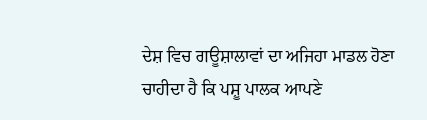ਦੇਸ਼ ਵਿਚ ਗਊਸ਼ਾਲਾਵਾਂ ਦਾ ਅਜਿਹਾ ਮਾਡਲ ਹੋਣਾ ਚਾਹੀਦਾ ਹੈ ਕਿ ਪਸ਼ੂ ਪਾਲਕ ਆਪਣੇ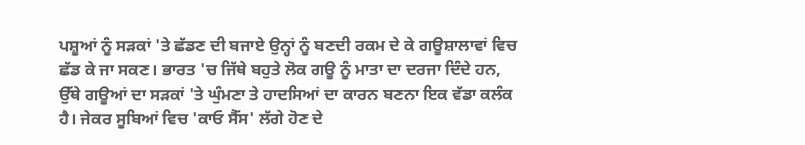ਪਸ਼ੂਆਂ ਨੂੰ ਸੜਕਾਂ 'ਤੇ ਛੱਡਣ ਦੀ ਬਜਾਏ ਉਨ੍ਹਾਂ ਨੂੰ ਬਣਦੀ ਰਕਮ ਦੇ ਕੇ ਗਊਸ਼ਾਲਾਵਾਂ ਵਿਚ ਛੱਡ ਕੇ ਜਾ ਸਕਣ। ਭਾਰਤ 'ਚ ਜਿੱਥੇ ਬਹੁਤੇ ਲੋਕ ਗਊ ਨੂੰ ਮਾਤਾ ਦਾ ਦਰਜਾ ਦਿੰਦੇ ਹਨ, ਉੱਥੇ ਗਊਆਂ ਦਾ ਸੜਕਾਂ 'ਤੇ ਘੁੰਮਣਾ ਤੇ ਹਾਦਸਿਆਂ ਦਾ ਕਾਰਨ ਬਣਨਾ ਇਕ ਵੱਡਾ ਕਲੰਕ ਹੈ। ਜੇਕਰ ਸੂਬਿਆਂ ਵਿਚ 'ਕਾਓ ਸੈੱਸ' ਲੱਗੇ ਹੋਣ ਦੇ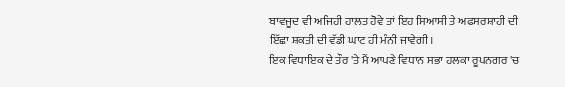ਬਾਵਜੂਦ ਵੀ ਅਜਿਹੀ ਹਾਲਤ ਹੋਵੇ ਤਾਂ ਇਹ ਸਿਆਸੀ ਤੇ ਅਫਸਰਸ਼ਾਹੀ ਦੀ ਇੱਛਾ ਸ਼ਕਤੀ ਦੀ ਵੱਡੀ ਘਾਟ ਹੀ ਮੰਨੀ ਜਾਵੇਗੀ।
ਇਕ ਵਿਧਾਇਕ ਦੇ ਤੌਰ 'ਤੇ ਮੈਂ ਆਪਣੇ ਵਿਧਾਨ ਸਭਾ ਹਲਕਾ ਰੂਪਨਗਰ 'ਚ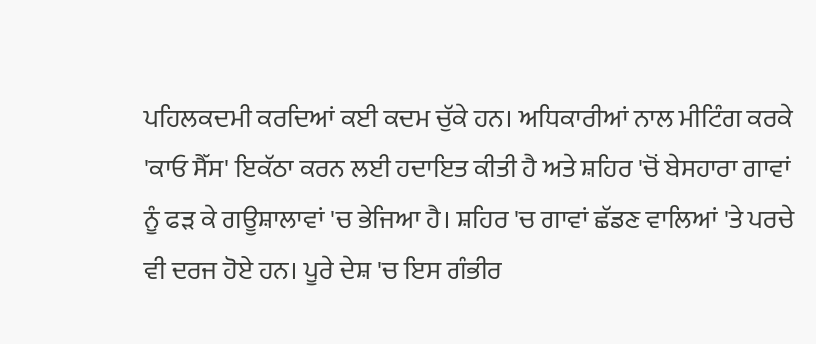ਪਹਿਲਕਦਮੀ ਕਰਦਿਆਂ ਕਈ ਕਦਮ ਚੁੱਕੇ ਹਨ। ਅਧਿਕਾਰੀਆਂ ਨਾਲ ਮੀਟਿੰਗ ਕਰਕੇ 'ਕਾਓ ਸੈੱਸ' ਇਕੱਠਾ ਕਰਨ ਲਈ ਹਦਾਇਤ ਕੀਤੀ ਹੈ ਅਤੇ ਸ਼ਹਿਰ 'ਚੋਂ ਬੇਸਹਾਰਾ ਗਾਵਾਂ ਨੂੰ ਫੜ ਕੇ ਗਊਸ਼ਾਲਾਵਾਂ 'ਚ ਭੇਜਿਆ ਹੈ। ਸ਼ਹਿਰ 'ਚ ਗਾਵਾਂ ਛੱਡਣ ਵਾਲਿਆਂ 'ਤੇ ਪਰਚੇ ਵੀ ਦਰਜ ਹੋਏ ਹਨ। ਪੂਰੇ ਦੇਸ਼ 'ਚ ਇਸ ਗੰਭੀਰ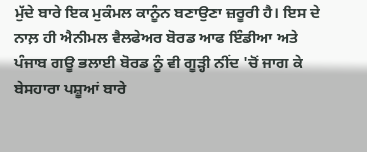ਮੁੱਦੇ ਬਾਰੇ ਇਕ ਮੁਕੰਮਲ ਕਾਨੂੰਨ ਬਣਾਉਣਾ ਜ਼ਰੂਰੀ ਹੈ। ਇਸ ਦੇ ਨਾਲ਼ ਹੀ ਐਨੀਮਲ ਵੈਲਫੇਅਰ ਬੋਰਡ ਆਫ ਇੰਡੀਆ ਅਤੇ ਪੰਜਾਬ ਗਊ ਭਲਾਈ ਬੋਰਡ ਨੂੰ ਵੀ ਗੂੜ੍ਹੀ ਨੀਂਦ 'ਚੋਂ ਜਾਗ ਕੇ ਬੇਸਹਾਰਾ ਪਸ਼ੂਆਂ ਬਾਰੇ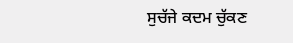ਸੁਚੱਜੇ ਕਦਮ ਚੁੱਕਣ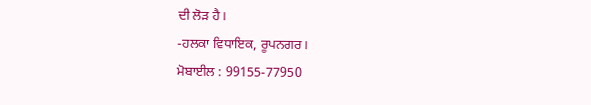ਦੀ ਲੋੜ ਹੈ।
-ਹਲਕਾ ਵਿਧਾਇਕ, ਰੂਪਨਗਰ।
ਮੋਬਾਈਲ : 99155-77950